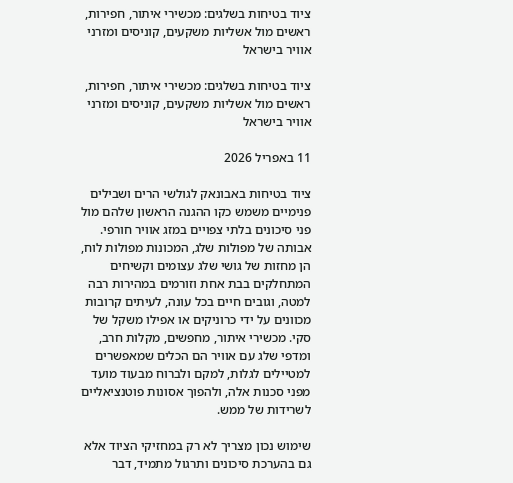ציוד בטיחות בשלגים: מכשירי איתור, חפירות, ראשים מול אשליות משקעים, קוניסים ומזרני אוויר בישראל

ציוד בטיחות בשלגים: מכשירי איתור, חפירות, ראשים מול אשליות משקעים, קוניסים ומזרני אוויר בישראל

11 באפריל 2026

ציוד בטיחות באבונאק לגולשי הרים ושבילים פנימיים משמש כקו ההגנה הראשון שלהם מול פני סיכונים בלתי צפויים במזג אוויר חורפי. אבותה של מפולות שלג, המכונות מפולות לוח, הן מחזות של גושי שלג עצומים וקשיחים המתחלקים בבת אחת וזורמים במהירות רבה למטה, וגובים חיים בכל עונה, לעיתים קרובות מכוונים על ידי כרוניקים או אפילו משקל של סקי. מכשירי איתור, מחפשים, מקלות חרב, ומדפי שלג עם אוויר הם הכלים שמאפשרים למטיילים לגלות, למקם ולברוח מבעוד מועד מפני סכנות אלה, ולהפוך אסונות פוטנציאליים לשרידות של ממש.

שימוש נכון מצריך לא רק במחזיקי הציוד אלא גם בהערכת סיכונים ותרגול מתמיד, דבר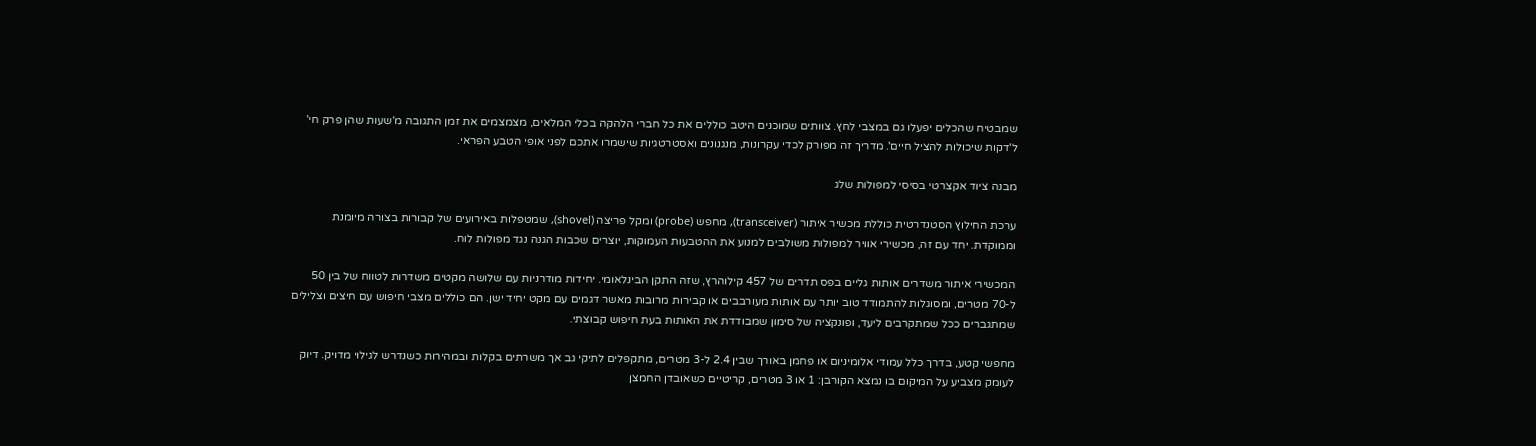שמבטיח שהכלים יפעלו גם במצבי לחץ. צוותים שמוכנים היטב כוללים את כל חברי הלהקה בכלי המלאים, מצמצמים את זמן התגובה מ'שעות שהן פרק חי' ל'דקות שיכולות להציל חיים'. מדריך זה מפורק לכדי עקרונות, מנגנונים ואסטרטגיות שישמרו אתכם לפני אופי הטבע הפראי.

מבנה ציוד אקצרטי בסיסי למפולות שלג

ערכת החילוץ הסטנדרטית כוללת מכשיר איתור (transceiver), מחפש (probe) ומקל פריצה (shovel), שמטפלות באירועים של קבורות בצורה מיומנת וממוקדת. יחד עם זה, מכשירי אוויר למפולות משולבים למנוע את ההטבעות העמוקות, יוצרים שכבות הגנה נגד מפולות לוח.

המכשירי איתור משדרים אותות גליים בפס תדרים של 457 קילוהרץ, שזה התקן הבינלאומי. יחידות מודרניות עם שלושה מקטים משדרות לטווח של בין 50 ל-70 מטרים, ומסוגלות להתמודד טוב יותר עם אותות מעורבבים או קבירות מרובות מאשר דגמים עם מקט יחיד ישן. הם כוללים מצבי חיפוש עם חיצים וצלילים שמתגברים ככל שמתקרבים ליעד, ופונקציה של סימון שמבודדת את האותות בעת חיפוש קבוצתי.

מחפשי קטע, בדרך כלל עמודי אלומיניום או פחמן באורך שבין 2.4 ל-3 מטרים, מתקפלים לתיקי גב אך משרתים בקלות ובמהירות כשנדרש לגילוי מדויק. דיוק לעומק מצביע על המיקום בו נמצא הקורבן: 1 או 3 מטרים, קריטיים כשאובדן החמצן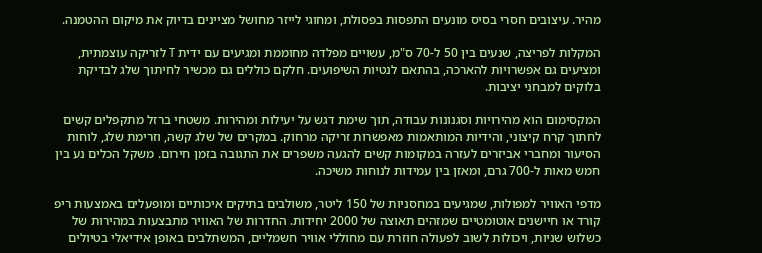מהיר. עיצובים חסרי בסיס מונעים התפסות בפסולת, ומחוגי לייזר מחושל מציינים בדיוק את מיקום ההטמנה.

המקלות לפריצה, שנעים בין 50 ל-70 ס"מ, עשויים מפלדה מחוממת ומגיעים עם ידית T לזריקה עוצמתית, ומציעים גם אפשרויות להארכה, בהתאם לנטיות השיפועים. חלקם כוללים גם מכשיר לחיתוך שלג לבדיקת בלוקים למבחני יציבות.

המקסימום הוא מהירויות וסגנונות עבודה, תוך שימת דגש על יעילות ומהירות. משטחי ברזל מתקפלים קשים לחתוך קרח קיצוני, והידיות המותאמות מאפשרות זריקה מרחוק. במקרים של שלג קשה, וזרימת שלג, לוחות הסיעור ומחברי אביזרים לעזרה במקומות קשים להגעה משפרים את התגובה בזמן חירום. משקל הכלים נע בין חמש מאות ל-700 גרם, ומאזן בין עמידות לנוחות משיכה.

מדפי האוויר למפולות, שמגיעים במחסניות של 150 ליטר, משולבים בתיקים איכותיים ומופעלים באמצעות ריפ קורד או חיישנים אוטומטיים שמזהים תאוצה של 2000 יחידות. החדרות של האוויר מתבצעות במהירות של כשלוש שניות, ויכולות לשוב לפעולה חוזרת עם מחוללי אוויר חשמליים, המשתלבים באופן אידיאלי בטיולים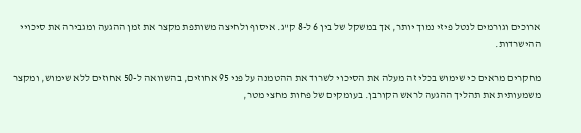ארוכים וגורמים לנטל פיזי נמוך יותר, אך במשקל של בין 6 ל-8 ק"ג. איסוף ולחיצה משותפת מקצר את זמן ההגעה ומגבירה את סיכויי ההישרדות.

מחקרים מראים כי שימוש בכלי זה מעלה את הסיכוי לשרוד את ההטמנה על פני 95 אחוזים, בהשוואה ל-50 אחוזים ללא שימוש, ומקצר משמעותית את תהליך ההגעה לראש הקורבן. בעומקים של פחות מחצי מטר,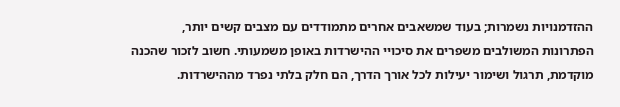ההזדמנויות נשמרות; בעוד שמשאבים אחרים מתמודדים עם מצבים קשים יותר, הפתרונות המשולבים משפרים את סיכויי ההישרדות באופן משמעותי. חשוב לזכור שהכנה מוקדמת, תרגול ושימור יעילות לכל אורך הדרך, הם חלק בלתי נפרד מההישרדות.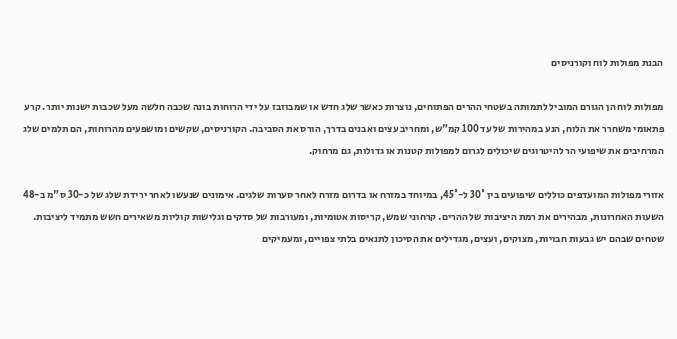הבנת מפולות לוח וקורניסים

מפולות לוח הן הגורם המוביל לתמותה בשטחי ההרים הפתוחים, נוצרות כאשר שלג חדש או שמבוזבז על ידי הרוחות בונה שכבה חלשה מעל שכבות ישנות יותר. קרע פתאומי משחרר את הלוח, הנע במהירות של עד 100 קמ"ש, ומחריב עצים ואבנים בדרך, הורס את הסביבה. הקורניסים, שקשים ומושפעים מהרוחות, הם תלמים שלג המרחיבים את שיפועי הר להיטרוגים שיכולים לגרום למפולות קטנות או גדולות, גם מרחוק.

אזורי מפולות המועדפים כוללים שיפועים בין 30° ל-45°, במיוחד במזרח או בדרום מזרח לאחר סערות שלגים. אימונים שנעשו לאחר ירידת שלג של כ-30 ס"מ ב-48 השעות האחרונות, מבהירים את רמת היציבות של ההרים. קרחוני שמש, קריסות אטומיות, ומעורבות של סדקים וגלישות קוליות משאירים חשש מתמיד ליציבות. שטחים שבהם יש גבעות חבויות, מצוקים, ועצים, מגדילים את הסיכון לתנאים בלתי צפויים, ומעמיקים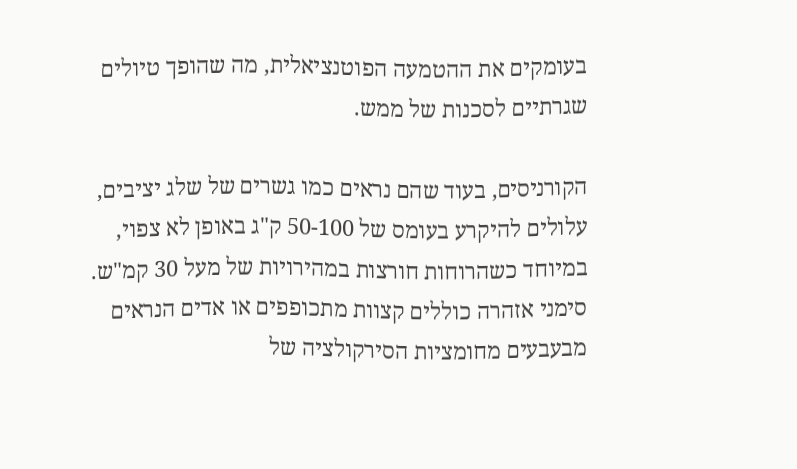בעומקים את ההטמעה הפוטנציאלית, מה שהופך טיולים שגרתיים לסכנות של ממש.

הקורניסים, בעוד שהם נראים כמו גשרים של שלג יציבים, עלולים להיקרע בעומס של 50-100 ק"ג באופן לא צפוי, במיוחד כשהרוחות חורצות במהירויות של מעל 30 קמ"ש. סימני אזהרה כוללים קצוות מתכופפים או אדים הנראים מבעבעים מחומציות הסירקולציה של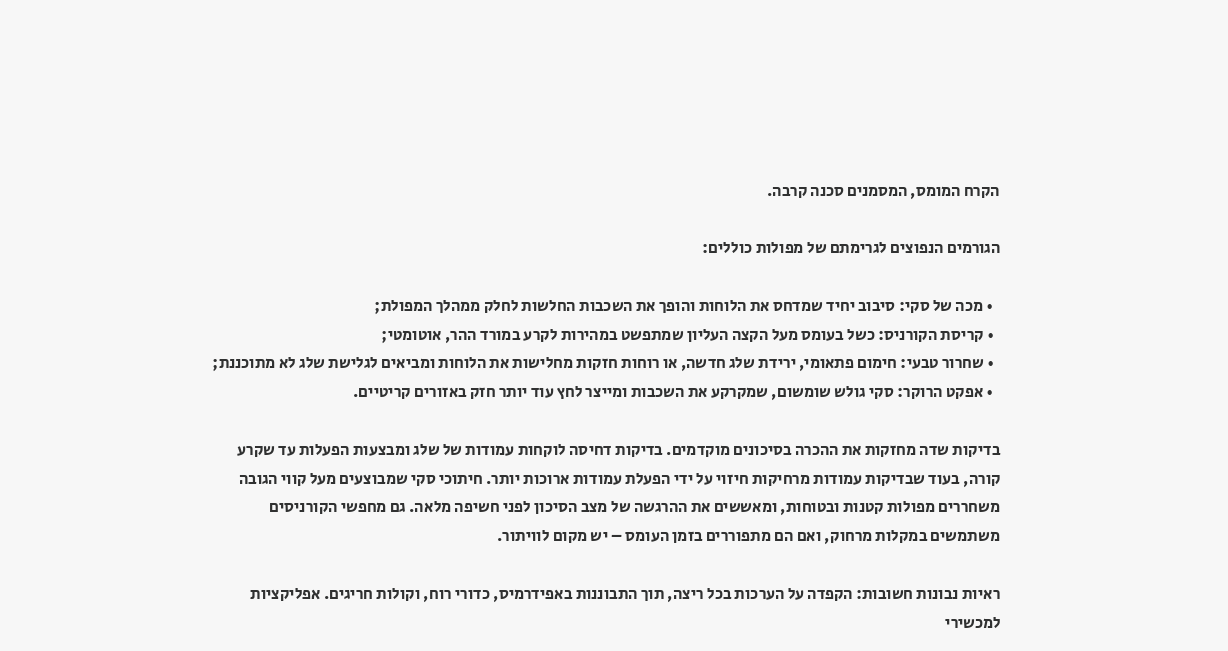הקרח המומס, המסמנים סכנה קרבה.

הגורמים הנפוצים לגרימתם של מפולות כוללים:

  • מכה של סקי: סיבוב יחיד שמדחס את הלוחות והופך את השכבות החלשות לחלק ממהלך המפולת;
  • קריסת הקורניס: כשל בעומס מעל הקצה העליון שמתפשט במהירות לקרע במורד ההר, אוטומטי;
  • שחרור טבעי: חימום פתאומי, ירידת שלג חדשה, או רוחות חזקות מחלישות את הלוחות ומביאים לגלישת שלג לא מתוכננת;
  • אפקט הרוקר: סקי גולש שומשום, שמקרקע את השכבות ומייצר לחץ עוד יותר חזק באזורים קריטיים.

בדיקות שדה מחזקות את ההכרה בסיכונים מוקדמים. בדיקות דחיסה לוקחות עמודות של שלג ומבצעות הפעלות עד שקרע קורה, בעוד שבדיקות עמודות מרחיקות חיזוי על ידי הפעלת עמודות ארוכות יותר. חיתוכי סקי שמבוצעים מעל קווי הגובה משחררים מפולות קטנות ובטוחות, ומאששים את ההרגשה של מצב הסיכון לפני חשיפה מלאה. גם מחפשי הקורניסים משתמשים במקלות מרחוק, ואם הם מתפוררים בזמן העומס – יש מקום לוויתור.

ראיות נבונות חשובות: הקפדה על הערכות בכל ריצה, תוך התבוננות באפידרמיס, כדורי רוח, וקולות חריגים. אפליקציות למכשירי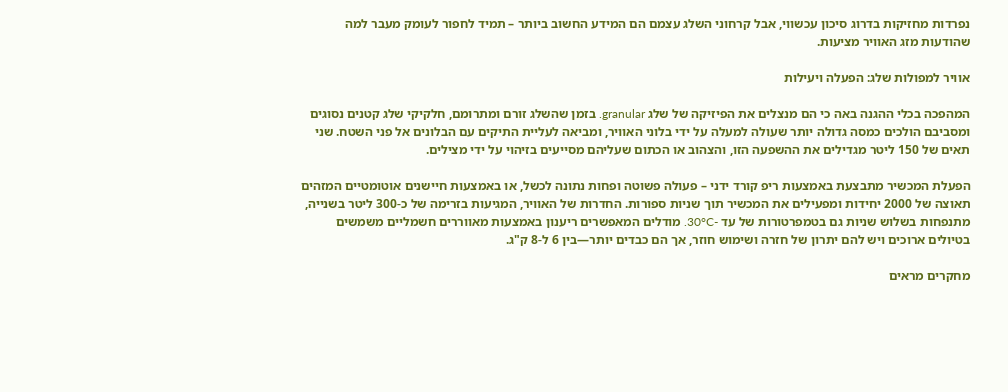נפרדות מחזיקות בדרוג סיכון עכשווי, אבל קרחוני השלג עצמם הם המידע החשוב ביותר – תמיד לחפור לעומק מעבר למה שהודעות מזג האוויר מציעות.

אוויר למפולות שלג: הפעלה ויעילות

המהפכה בכלי ההגנה באה כי הם מנצלים את הפיזיקה של שלג granular. בזמן שהשלג זורם ומתרומם, חלקיקי שלג קטנים נסוגים ומסביבם הולכים כמסה גדולה יותר שעולה למעלה על ידי בלוני האוויר, ומביאה לעליית התיקים עם הבלונים אל פני השטח. שני תאים של 150 ליטר מגדילים את ההשפעה הזו, והצהוב או הכתום שעליהם מסייעים בזיהוי על ידי מצילים.

הפעלת המכשיר מתבצעת באמצעות ריפ קורד ידני – פעולה פשוטה ופחות נתונה לכשל, או באמצעות חיישנים אוטומטיים המזהים תאוצה של 2000 יחידות ומפעילים את המכשיר תוך שניות ספורות. החדרות של האוויר, המגיעות בזרימה של כ-300 ליטר בשנייה, מתנפחות בשלוש שניות גם בטמפרטורות של עד -30°C. מודלים המאפשרים ריענון באמצעות מאווררים חשמליים משמשים בטיולים ארוכים ויש להם יתרון של חזרה ושימוש חוזר, אך הם כבדים יותר—בין 6 ל-8 ק"ג.

מחקרים מראים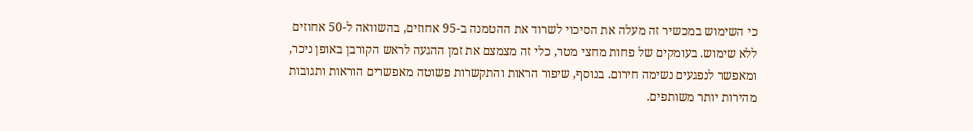כי השימוש במכשיר זה מעלה את הסיכוי לשרוד את ההטמנה ב-95 אחוזים, בהשוואה ל-50 אחוזים ללא שימוש. בעומקים של פחות מחצי מטר, כלי זה מצמצם את זמן ההגעה לראש הקורבן באופן ניכר, ומאפשר לנפגעים נשימה חירום. בנוסף, שיפור הראות והתקשרות פשוטה מאפשרים הוראות ותגובות מהירות יותר משותפים.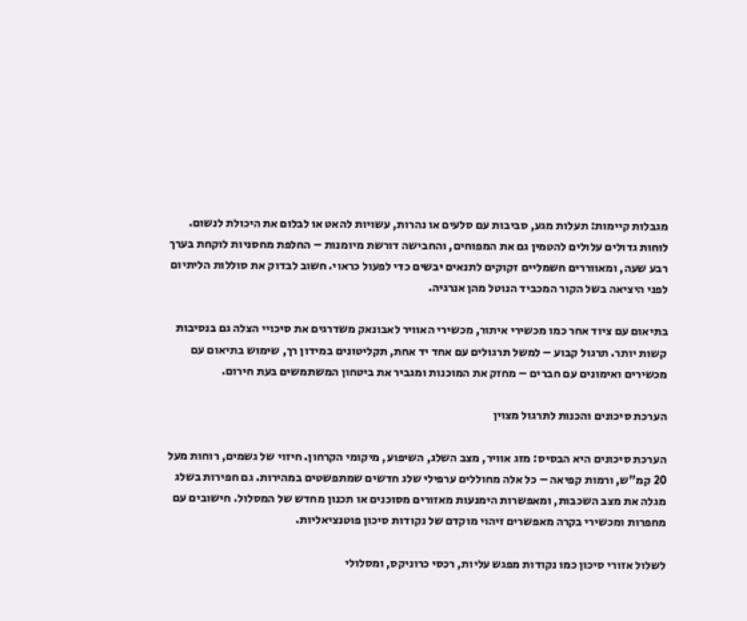מגבלות קיימות: תעלות מגע, סביבות עם סלעים או נהרות, עשויות להאט או לבלום את היכולת לנשום. לוחות גדולים עלולים להטמין גם את המפוחים, והחבישה דורשת מיומנות – החלפת מחסניות לוקחת בערך רבע שעה, ומאווררים חשמליים זקוקים לתנאים יבשים כדי לפעול כראוי. חשוב לבדוק את סוללות הליתיום לפני היציאה בשל הקור המכביד הנוטל מהן אנרגיה.

בתיאום עם ציוד אחר כמו מכשירי איתור, מכשירי האוויר לאבונאק משדרגים את סיכויי הצלה גם בנסיבות קשות יותר. תרגול קבוע – למשל תרגולים עם אחד יד אחת, תקליטונים במידון רך, שימוש בתיאום עם מכשירים ואימונים עם חברים – מחזק את המוכנות ומגביר את ביטחון המשתמשים בעת חירום.

הערכת סיכונים והכנות לתרגול מצוין

הערכת סיכונים היא הבסיס: מזג אוויר, מצב השלג, השיפוע, מיקומי הקרחון. חיזוי של גשמים, רוחות מעל 20 קמ"ש, ורמות קפיאה – כל אלה מחוללים ערפילי שלג חדשים שמתפשטים במהירות. גם חפירות בשלג מגלה את מצב השכבות, ומאפשרות הימנעות מאזורים מסוכנים או תכנון מחדש של המסלול. חישובים עם מחפרות ומכשירי בקרה מאפשרים זיהוי מוקדם של נקודות סיכון פוטנציאליות.

לשלול אזורי סיכון כמו נקודות מפגש עליות, רכסי כרוניקס, ומסלולי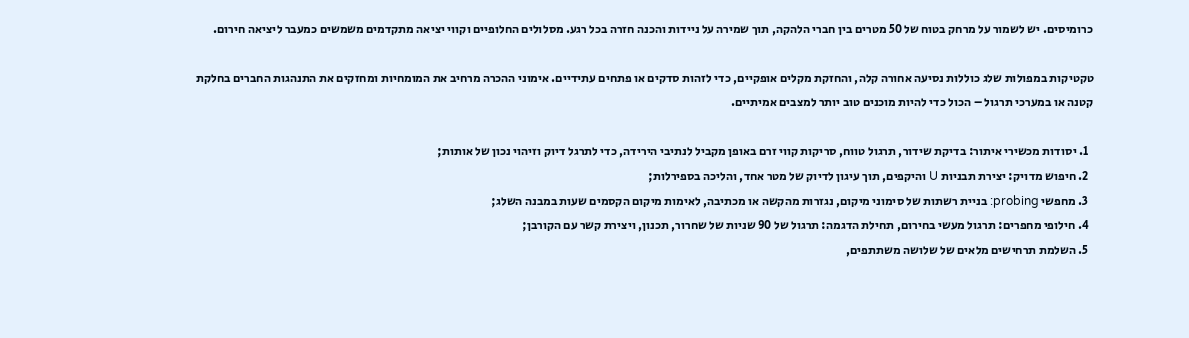כרומיסים. יש לשמור על מרחק בטוח של 50 מטרים בין חברי הלהקה, תוך שמירה על ניידות והכנה חזרה בכל רגע. מסלולים החלופיים וקווי יציאה מתקדמים משמשים כמעבר ליציאה חירום.

טקטיקות במפולות שלג כוללות נסיעה אחורה קלה, והחזקת מקלים אופקיים, כדי לזהות סדקים או פתחים עתידיים. אימוני ההכרה מרחיב את המומחיות ומחזקים את התנהגות החברים בחלקת קטנה או במערכי תרגול – הכול כדי להיות מוכנים טוב יותר למצבים אמיתיים.

  1. יסודות מכשירי איתור: בדיקת שידור, תרגול טווח, סריקות קווי זרם באופן מקביל לנתיבי הירידה, כדי לתרגל דיוק וזיהוי נכון של אותות;
  2. חיפוש מדויק: יצירת תבניות U והיקפים, תוך עיגון לדיוק של מטר אחד, והליכה בספירלות;
  3. מחפשי probing: בניית רשתות של סימוני מיקום, נגזרות מהקשה או מכתיבה, לאימות מיקום הקסמים שעות במבנה השלג;
  4. חילופי מחפרים: תרגול מעשי בחירום, תחילת הדגמה: תרגול של 90 שניות של שחרור, תכנון, ויצירת קשר עם הקורבן;
  5. השלמת תרחישים מלאים של שלושה משתתפים,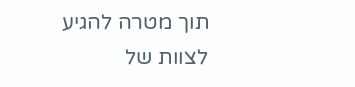תוך מטרה להגיע לצוות של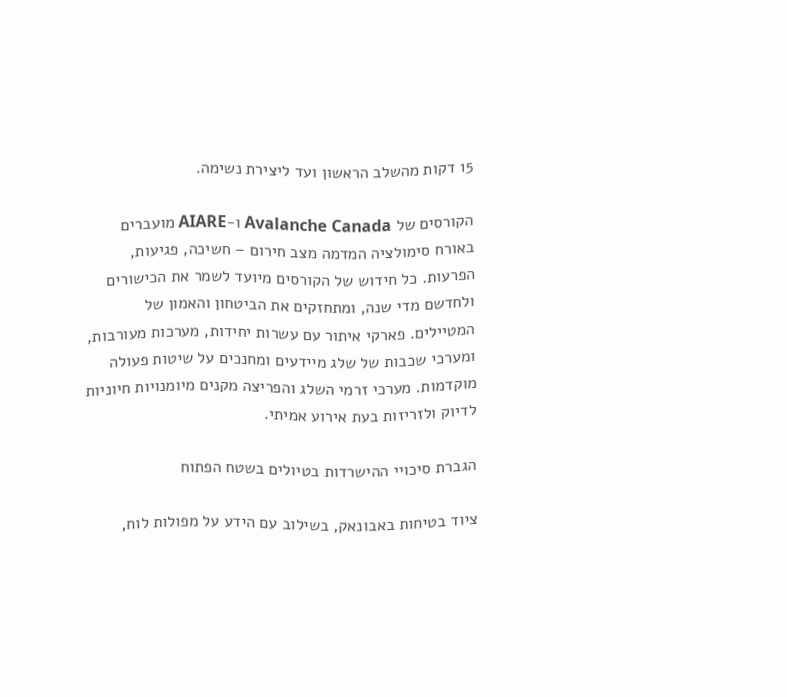15 דקות מהשלב הראשון ועד ליצירת נשימה.

הקורסים של Avalanche Canada ו-AIARE מועברים באורח סימולציה המדמה מצב חירום – חשיכה, פגיעות, הפרעות. כל חידוש של הקורסים מיועד לשמר את הכישורים ולחדשם מדי שנה, ומתחזקים את הביטחון והאמון של המטיילים. פארקי איתור עם עשרות יחידות, מערכות מעורבות, ומערכי שכבות של שלג מיידעים ומחנכים על שיטות פעולה מוקדמות. מערכי זרמי השלג והפריצה מקנים מיומנויות חיוניות לדיוק ולזריזות בעת אירוע אמיתי.

הגברת סיכויי ההישרדות בטיולים בשטח הפתוח

ציוד בטיחות באבונאק, בשילוב עם הידע על מפולות לוח,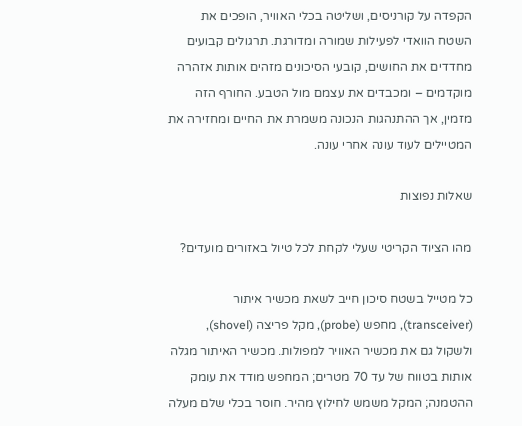הקפדה על קורניסים, ושליטה בכלי האוויר, הופכים את השטח הוואדי לפעילות שמורה ומדורגת. תרגולים קבועים מחדדים את החושים, קובעי הסיכונים מזהים אותות אזהרה מוקדמים – ומכבדים את עצמם מול הטבע. החורף הזה מזמין, אך ההתנהגות הנכונה משמרת את החיים ומחזירה את המטיילים לעוד עונה אחרי עונה.

שאלות נפוצות

מהו הציוד הקריטי שעלי לקחת לכל טיול באזורים מועדים?

כל מטייל בשטח סיכון חייב לשאת מכשיר איתור (transceiver), מחפש (probe), מקל פריצה (shovel), ולשקול גם את מכשיר האוויר למפולות. מכשיר האיתור מגלה אותות בטווח של עד 70 מטרים; המחפש מודד את עומק ההטמנה; המקל משמש לחילוץ מהיר. חוסר בכלי שלם מעלה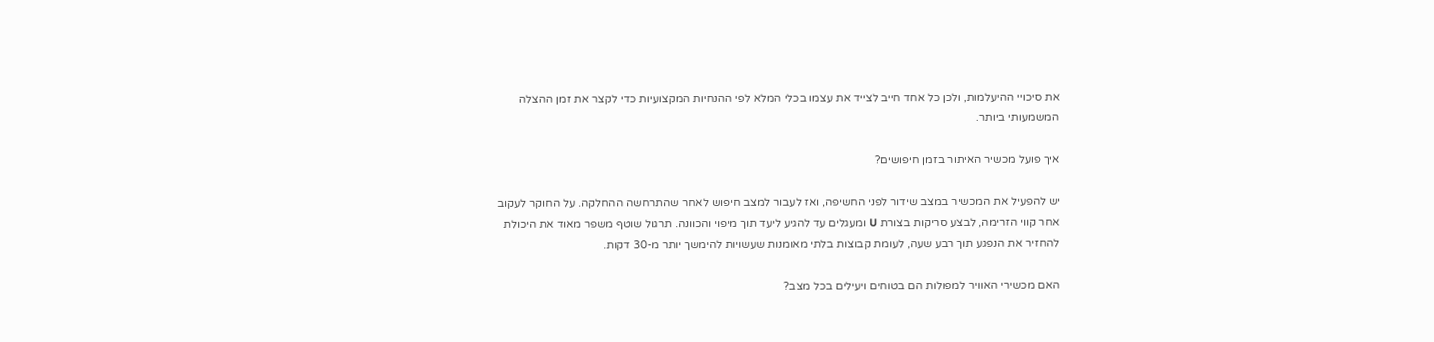את סיכויי ההיעלמות, ולכן כל אחד חייב לצייד את עצמו בכלי המלא לפי ההנחיות המקצועיות כדי לקצר את זמן ההצלה המשמעותי ביותר.

איך פועל מכשיר האיתור בזמן חיפושים?

יש להפעיל את המכשיר במצב שידור לפני החשיפה, ואז לעבור למצב חיפוש לאחר שהתרחשה ההחלקה. על החוקר לעקוב אחר קווי הזרימה, לבצע סריקות בצורת U ומעגלים עד להגיע ליעד תוך מיפוי והכוונה. תרגול שוטף משפר מאוד את היכולת להחזיר את הנפגע תוך רבע שעה, לעומת קבוצות בלתי מאומנות שעשויות להימשך יותר מ-30 דקות.

האם מכשירי האוויר למפולות הם בטוחים ויעילים בכל מצב?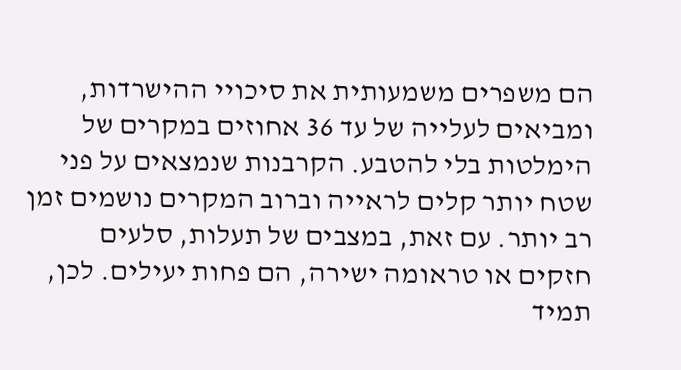הם משפרים משמעותית את סיכויי ההישרדות, ומביאים לעלייה של עד 36 אחוזים במקרים של הימלטות בלי להטבע. הקרבנות שנמצאים על פני שטח יותר קלים לראייה וברוב המקרים נושמים זמן רב יותר. עם זאת, במצבים של תעלות, סלעים חזקים או טראומה ישירה, הם פחות יעילים. לכן, תמיד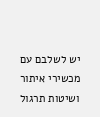יש לשלבם עם מכשירי איתור ושיטות תרגול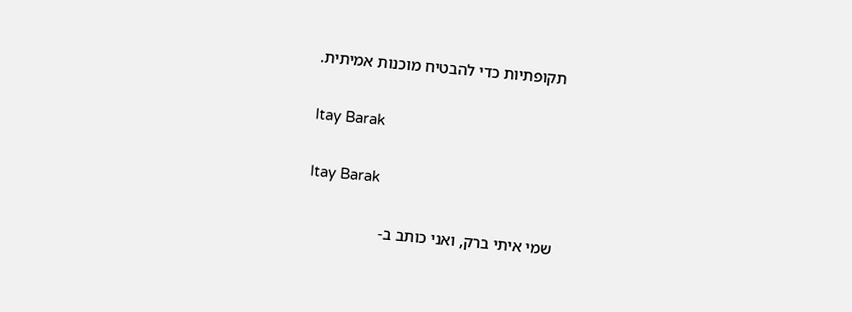תקופתיות כדי להבטיח מוכנות אמיתית.

Itay Barak

Itay Barak

שמי איתי ברק, ואני כותב ב-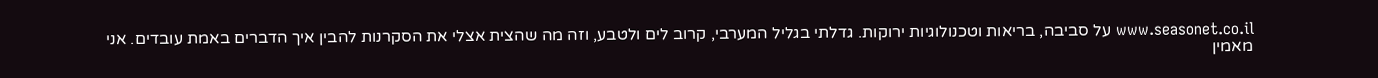www.seasonet.co.il על סביבה, בריאות וטכנולוגיות ירוקות. גדלתי בגליל המערבי, קרוב לים ולטבע, וזה מה שהצית אצלי את הסקרנות להבין איך הדברים באמת עובדים. אני מאמין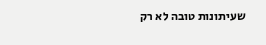שעיתונות טובה לא רק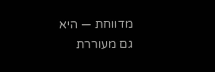מדווחת — היא גם מעוררת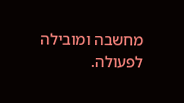מחשבה ומובילה לפעולה.